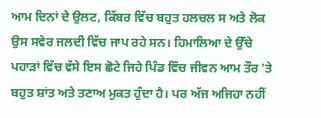ਆਮ ਦਿਨਾਂ ਦੇ ਉਲਟ, ਕਿੱਬਰ ਵਿੱਚ ਬਹੁਤ ਹਲਚਲ ਸ ਅਤੇ ਲੋਕ ਉਸ ਸਵੇਰ ਜਲਦੀ ਵਿੱਚ ਜਾਪ ਰਹੇ ਸਨ। ਹਿਮਾਲਿਆ ਦੇ ਉੱਚੇ ਪਹਾੜਾਂ ਵਿੱਚ ਵੱਸੇ ਇਸ ਛੋਟੇ ਜਿਹੇ ਪਿੰਡ ਵਿੱਚ ਜੀਵਨ ਆਮ ਤੌਰ 'ਤੇ ਬਹੁਤ ਸ਼ਾਂਤ ਅਤੇ ਤਣਾਅ ਮੁਕਤ ਹੁੰਦਾ ਹੈ। ਪਰ ਅੱਜ ਅਜਿਹਾ ਨਹੀਂ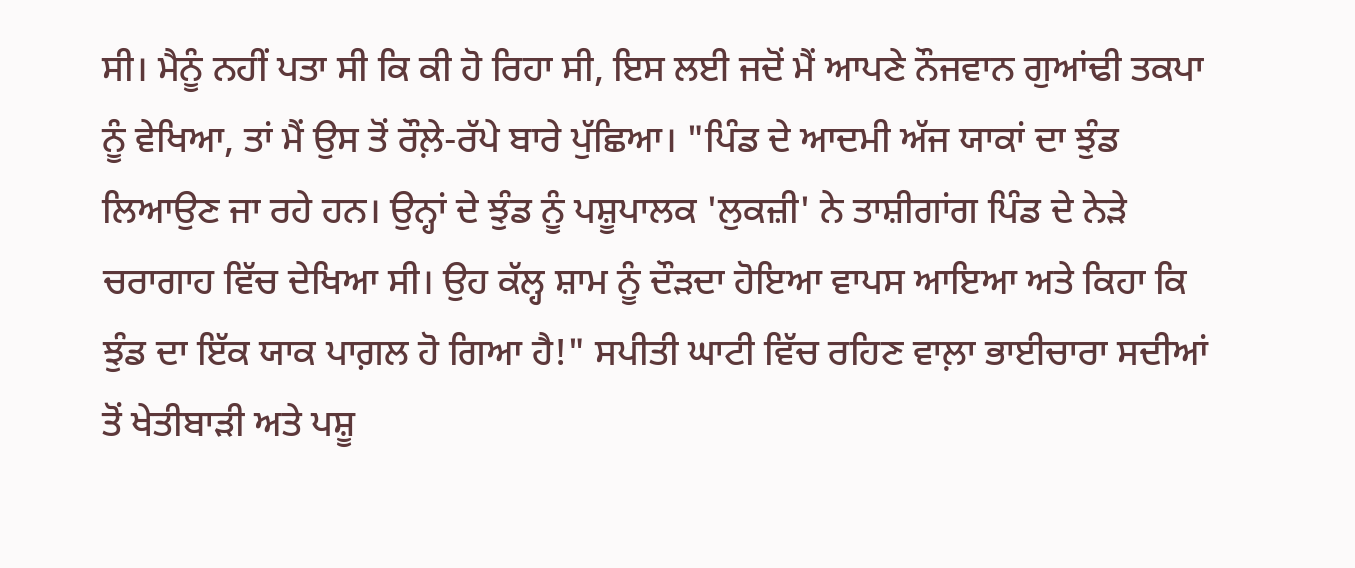ਸੀ। ਮੈਨੂੰ ਨਹੀਂ ਪਤਾ ਸੀ ਕਿ ਕੀ ਹੋ ਰਿਹਾ ਸੀ, ਇਸ ਲਈ ਜਦੋਂ ਮੈਂ ਆਪਣੇ ਨੌਜਵਾਨ ਗੁਆਂਢੀ ਤਕਪਾ ਨੂੰ ਵੇਖਿਆ, ਤਾਂ ਮੈਂ ਉਸ ਤੋਂ ਰੌਲ਼ੇ-ਰੱਪੇ ਬਾਰੇ ਪੁੱਛਿਆ। "ਪਿੰਡ ਦੇ ਆਦਮੀ ਅੱਜ ਯਾਕਾਂ ਦਾ ਝੁੰਡ ਲਿਆਉਣ ਜਾ ਰਹੇ ਹਨ। ਉਨ੍ਹਾਂ ਦੇ ਝੁੰਡ ਨੂੰ ਪਸ਼ੂਪਾਲਕ 'ਲੁਕਜ਼ੀ' ਨੇ ਤਾਸ਼ੀਗਾਂਗ ਪਿੰਡ ਦੇ ਨੇੜੇ ਚਰਾਗਾਹ ਵਿੱਚ ਦੇਖਿਆ ਸੀ। ਉਹ ਕੱਲ੍ਹ ਸ਼ਾਮ ਨੂੰ ਦੌੜਦਾ ਹੋਇਆ ਵਾਪਸ ਆਇਆ ਅਤੇ ਕਿਹਾ ਕਿ ਝੁੰਡ ਦਾ ਇੱਕ ਯਾਕ ਪਾਗ਼ਲ ਹੋ ਗਿਆ ਹੈ!" ਸਪੀਤੀ ਘਾਟੀ ਵਿੱਚ ਰਹਿਣ ਵਾਲ਼ਾ ਭਾਈਚਾਰਾ ਸਦੀਆਂ ਤੋਂ ਖੇਤੀਬਾੜੀ ਅਤੇ ਪਸ਼ੂ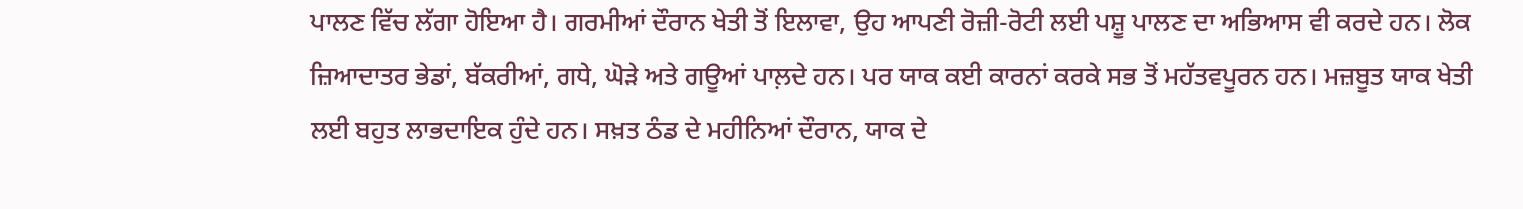ਪਾਲਣ ਵਿੱਚ ਲੱਗਾ ਹੋਇਆ ਹੈ। ਗਰਮੀਆਂ ਦੌਰਾਨ ਖੇਤੀ ਤੋਂ ਇਲਾਵਾ, ਉਹ ਆਪਣੀ ਰੋਜ਼ੀ-ਰੋਟੀ ਲਈ ਪਸ਼ੂ ਪਾਲਣ ਦਾ ਅਭਿਆਸ ਵੀ ਕਰਦੇ ਹਨ। ਲੋਕ ਜ਼ਿਆਦਾਤਰ ਭੇਡਾਂ, ਬੱਕਰੀਆਂ, ਗਧੇ, ਘੋੜੇ ਅਤੇ ਗਊਆਂ ਪਾਲ਼ਦੇ ਹਨ। ਪਰ ਯਾਕ ਕਈ ਕਾਰਨਾਂ ਕਰਕੇ ਸਭ ਤੋਂ ਮਹੱਤਵਪੂਰਨ ਹਨ। ਮਜ਼ਬੂਤ ਯਾਕ ਖੇਤੀ ਲਈ ਬਹੁਤ ਲਾਭਦਾਇਕ ਹੁੰਦੇ ਹਨ। ਸਖ਼ਤ ਠੰਡ ਦੇ ਮਹੀਨਿਆਂ ਦੌਰਾਨ, ਯਾਕ ਦੇ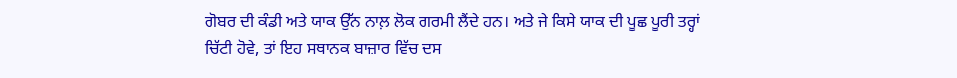ਗੋਬਰ ਦੀ ਕੰਡੀ ਅਤੇ ਯਾਕ ਉੱਨ ਨਾਲ਼ ਲੋਕ ਗਰਮੀ ਲੈਂਦੇ ਹਨ। ਅਤੇ ਜੇ ਕਿਸੇ ਯਾਕ ਦੀ ਪੂਛ ਪੂਰੀ ਤਰ੍ਹਾਂ ਚਿੱਟੀ ਹੋਵੇ, ਤਾਂ ਇਹ ਸਥਾਨਕ ਬਾਜ਼ਾਰ ਵਿੱਚ ਦਸ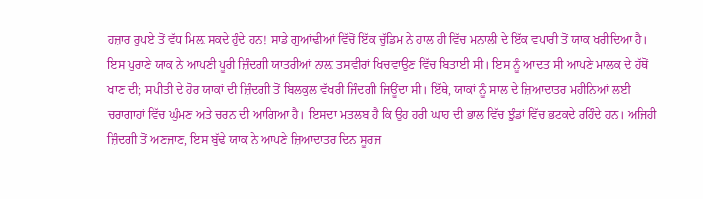ਹਜ਼ਾਰ ਰੁਪਏ ਤੋਂ ਵੱਧ ਮਿਲ਼ ਸਕਦੇ ਹੁੰਦੇ ਹਨ! ਸਾਡੇ ਗੁਆਂਢੀਆਂ ਵਿੱਚੋਂ ਇੱਕ ਚੁੱਡਿਮ ਨੇ ਹਾਲ ਹੀ ਵਿੱਚ ਮਨਾਲੀ ਦੇ ਇੱਕ ਵਪਾਰੀ ਤੋਂ ਯਾਕ ਖਰੀਦਿਆ ਹੈ। ਇਸ ਪੁਰਾਣੇ ਯਾਕ ਨੇ ਆਪਣੀ ਪੂਰੀ ਜ਼ਿੰਦਗੀ ਯਾਤਰੀਆਂ ਨਾਲ਼ ਤਸਵੀਰਾਂ ਖਿਚਵਾਉਣ ਵਿੱਚ ਬਿਤਾਈ ਸੀ। ਇਸ ਨੂੰ ਆਦਤ ਸੀ ਆਪਣੇ ਮਾਲਕ ਦੇ ਹੱਥੋਂ ਖਾਣ ਦੀ; ਸਪੀਤੀ ਦੇ ਹੋਰ ਯਾਕਾਂ ਦੀ ਜ਼ਿੰਦਗੀ ਤੋਂ ਬਿਲਕੁਲ ਵੱਖਰੀ ਜਿੰਦਗੀ ਜਿਊਂਦਾ ਸੀ। ਇੱਥੇ, ਯਾਕਾਂ ਨੂੰ ਸਾਲ ਦੇ ਜ਼ਿਆਦਾਤਰ ਮਹੀਨਿਆਂ ਲਈ ਚਰਾਗਾਹਾਂ ਵਿੱਚ ਘੁੰਮਣ ਅਤੇ ਚਰਨ ਦੀ ਆਗਿਆ ਹੈ। ਇਸਦਾ ਮਤਲਬ ਹੈ ਕਿ ਉਹ ਹਰੀ ਘਾਹ ਦੀ ਭਾਲ ਵਿੱਚ ਝੁੰਡਾਂ ਵਿੱਚ ਭਟਕਦੇ ਰਹਿੰਦੇ ਹਨ। ਅਜਿਹੀ ਜ਼ਿੰਦਗੀ ਤੋਂ ਅਣਜਾਣ, ਇਸ ਬੁੱਢੇ ਯਾਕ ਨੇ ਆਪਣੇ ਜ਼ਿਆਦਾਤਰ ਦਿਨ ਸੂਰਜ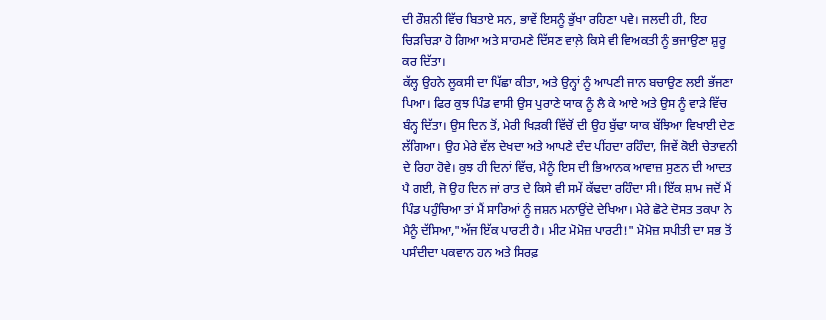ਦੀ ਰੌਸ਼ਨੀ ਵਿੱਚ ਬਿਤਾਏ ਸਨ, ਭਾਵੇਂ ਇਸਨੂੰ ਭੁੱਖਾ ਰਹਿਣਾ ਪਵੇ। ਜਲਦੀ ਹੀ, ਇਹ ਚਿੜਚਿੜਾ ਹੋ ਗਿਆ ਅਤੇ ਸਾਹਮਣੇ ਦਿੱਸਣ ਵਾਲ਼ੇ ਕਿਸੇ ਵੀ ਵਿਅਕਤੀ ਨੂੰ ਭਜਾਉਣਾ ਸ਼ੁਰੂ ਕਰ ਦਿੱਤਾ।
ਕੱਲ੍ਹ ਉਹਨੇ ਲੂਕਸੀ ਦਾ ਪਿੱਛਾ ਕੀਤਾ, ਅਤੇ ਉਨ੍ਹਾਂ ਨੂੰ ਆਪਣੀ ਜਾਨ ਬਚਾਉਣ ਲਈ ਭੱਜਣਾ ਪਿਆ। ਫਿਰ ਕੁਝ ਪਿੰਡ ਵਾਸੀ ਉਸ ਪੁਰਾਣੇ ਯਾਕ ਨੂੰ ਲੈ ਕੇ ਆਏ ਅਤੇ ਉਸ ਨੂੰ ਵਾੜੇ ਵਿੱਚ ਬੰਨ੍ਹ ਦਿੱਤਾ। ਉਸ ਦਿਨ ਤੋਂ, ਮੇਰੀ ਖਿੜਕੀ ਵਿੱਚੋਂ ਦੀ ਉਹ ਬੁੱਢਾ ਯਾਕ ਬੱਝਿਆ ਵਿਖਾਈ ਦੇਣ ਲੱਗਿਆ। ਉਹ ਮੇਰੇ ਵੱਲ ਦੇਖਦਾ ਅਤੇ ਆਪਣੇ ਦੰਦ ਪੀਂਹਦਾ ਰਹਿੰਦਾ, ਜਿਵੇਂ ਕੋਈ ਚੇਤਾਵਨੀ ਦੇ ਰਿਹਾ ਹੋਵੇ। ਕੁਝ ਹੀ ਦਿਨਾਂ ਵਿੱਚ, ਮੈਨੂੰ ਇਸ ਦੀ ਭਿਆਨਕ ਆਵਾਜ਼ ਸੁਣਨ ਦੀ ਆਦਤ ਪੈ ਗਈ, ਜੋ ਉਹ ਦਿਨ ਜਾਂ ਰਾਤ ਦੇ ਕਿਸੇ ਵੀ ਸਮੇਂ ਕੱਢਦਾ ਰਹਿੰਦਾ ਸੀ। ਇੱਕ ਸ਼ਾਮ ਜਦੋਂ ਮੈਂ ਪਿੰਡ ਪਹੁੰਚਿਆ ਤਾਂ ਮੈਂ ਸਾਰਿਆਂ ਨੂੰ ਜਸ਼ਨ ਮਨਾਉਂਦੇ ਦੇਖਿਆ। ਮੇਰੇ ਛੋਟੇ ਦੋਸਤ ਤਕਪਾ ਨੇ ਮੈਨੂੰ ਦੱਸਿਆ,"ਅੱਜ ਇੱਕ ਪਾਰਟੀ ਹੈ। ਮੀਟ ਮੋਮੋਜ਼ ਪਾਰਟੀ!" ਮੋਮੋਜ਼ ਸਪੀਤੀ ਦਾ ਸਭ ਤੋਂ ਪਸੰਦੀਦਾ ਪਕਵਾਨ ਹਨ ਅਤੇ ਸਿਰਫ਼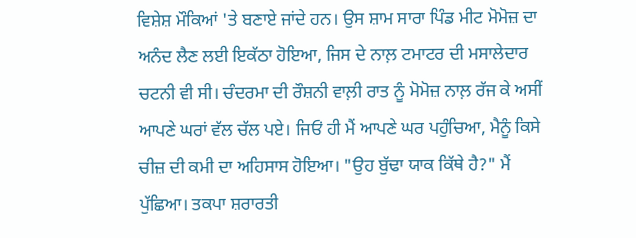ਵਿਸ਼ੇਸ਼ ਮੌਕਿਆਂ 'ਤੇ ਬਣਾਏ ਜਾਂਦੇ ਹਨ। ਉਸ ਸ਼ਾਮ ਸਾਰਾ ਪਿੰਡ ਮੀਟ ਮੋਮੋਜ਼ ਦਾ ਅਨੰਦ ਲੈਣ ਲਈ ਇਕੱਠਾ ਹੋਇਆ, ਜਿਸ ਦੇ ਨਾਲ਼ ਟਮਾਟਰ ਦੀ ਮਸਾਲੇਦਾਰ ਚਟਨੀ ਵੀ ਸੀ। ਚੰਦਰਮਾ ਦੀ ਰੌਸ਼ਨੀ ਵਾਲ਼ੀ ਰਾਤ ਨੂੰ ਮੋਮੋਜ਼ ਨਾਲ਼ ਰੱਜ ਕੇ ਅਸੀਂ ਆਪਣੇ ਘਰਾਂ ਵੱਲ ਚੱਲ ਪਏ। ਜਿਓਂ ਹੀ ਮੈਂ ਆਪਣੇ ਘਰ ਪਹੁੰਚਿਆ, ਮੈਨੂੰ ਕਿਸੇ ਚੀਜ਼ ਦੀ ਕਮੀ ਦਾ ਅਹਿਸਾਸ ਹੋਇਆ। "ਉਹ ਬੁੱਢਾ ਯਾਕ ਕਿੱਥੇ ਹੈ?" ਮੈਂ ਪੁੱਛਿਆ। ਤਕਪਾ ਸ਼ਰਾਰਤੀ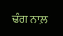ਢੰਗ ਨਾਲ਼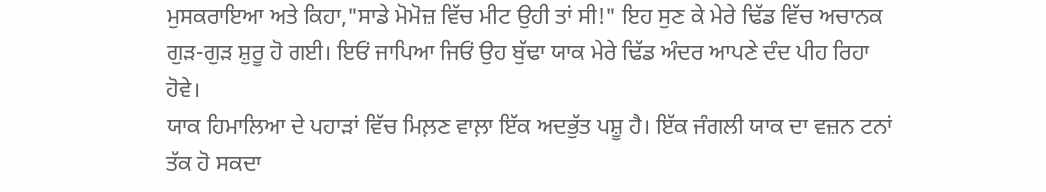ਮੁਸਕਰਾਇਆ ਅਤੇ ਕਿਹਾ,"ਸਾਡੇ ਮੋਮੋਜ਼ ਵਿੱਚ ਮੀਟ ਉਹੀ ਤਾਂ ਸੀ!" ਇਹ ਸੁਣ ਕੇ ਮੇਰੇ ਢਿੱਡ ਵਿੱਚ ਅਚਾਨਕ ਗੁੜ-ਗੁੜ ਸ਼ੁਰੂ ਹੋ ਗਈ। ਇਓਂ ਜਾਪਿਆ ਜਿਓਂ ਉਹ ਬੁੱਢਾ ਯਾਕ ਮੇਰੇ ਢਿੱਡ ਅੰਦਰ ਆਪਣੇ ਦੰਦ ਪੀਹ ਰਿਹਾ ਹੋਵੇ।
ਯਾਕ ਹਿਮਾਲਿਆ ਦੇ ਪਹਾੜਾਂ ਵਿੱਚ ਮਿਲ਼ਣ ਵਾਲ਼ਾ ਇੱਕ ਅਦਭੁੱਤ ਪਸ਼ੂ ਹੈ। ਇੱਕ ਜੰਗਲੀ ਯਾਕ ਦਾ ਵਜ਼ਨ ਟਨਾਂ ਤੱਕ ਹੋ ਸਕਦਾ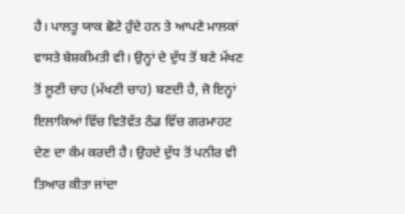ਹੈ। ਪਾਲਤੂ ਯਾਕ ਛੋਟੇ ਹੁੰਦੇ ਹਨ ਤੇ ਆਪਣੇ ਮਾਲਕਾਂ ਵਾਸਤੇ ਬੇਸ਼ਕੀਮਤੀ ਵੀ। ਉਨ੍ਹਾਂ ਦੇ ਦੁੱਧ ਤੋਂ ਬਣੇ ਮੱਖਣ ਤੋਂ ਲੂਣੀ ਚਾਹ (ਮੱਖਣੀ ਚਾਹ) ਬਣਦੀ ਹੈ, ਜੋ ਇਨ੍ਹਾਂ ਇਲਾਕਿਆਂ ਵਿੱਚ ਵਿਤੋਵੱਤ ਠੰਡ ਵਿੱਚ ਗਰਮਾਹਟ ਦੇਣ ਦਾ ਕੰਮ ਕਰਦੀ ਹੈ। ਉਹਦੇ ਦੁੱਧ ਤੋਂ ਪਨੀਰ ਵੀ ਤਿਆਰ ਕੀਤਾ ਜਾਂਦਾ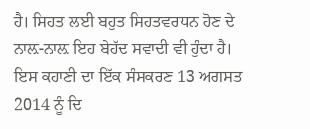ਹੈ। ਸਿਹਤ ਲਈ ਬਹੁਤ ਸਿਹਤਵਰਧਨ ਹੋਣ ਦੇ ਨਾਲ਼-ਨਾਲ਼ ਇਹ ਬੇਹੱਦ ਸਵਾਦੀ ਵੀ ਹੁੰਦਾ ਹੈ।
ਇਸ ਕਹਾਣੀ ਦਾ ਇੱਕ ਸੰਸਕਰਣ 13 ਅਗਸਤ 2014 ਨੂੰ ਦਿ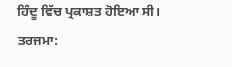ਹਿੰਦੂ ਵਿੱਚ ਪ੍ਰਕਾਸ਼ਤ ਹੋਇਆ ਸੀ।
ਤਰਜਮਾ: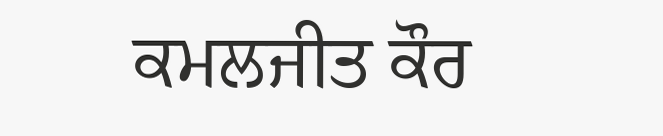ਕਮਲਜੀਤ ਕੌਰ